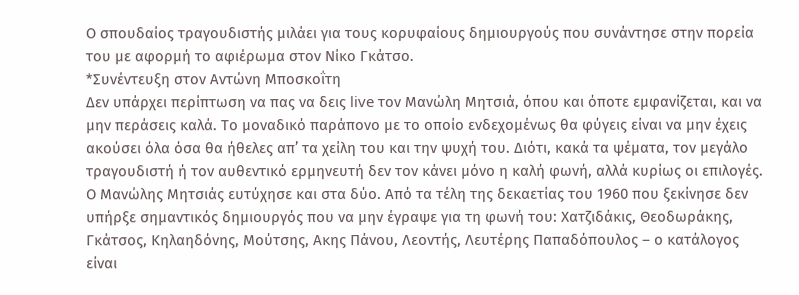Ο σπουδαίος τραγουδιστής μιλάει για τους κορυφαίους δημιουργούς που συνάντησε στην πορεία του με αφορμή το αφιέρωμα στον Νίκο Γκάτσο.
*Συνέντευξη στον Αντώνη Μποσκοΐτη
Δεν υπάρχει περίπτωση να πας να δεις live τον Μανώλη Μητσιά, όπου και όποτε εμφανίζεται, και να μην περάσεις καλά. Το μοναδικό παράπονο με το οποίο ενδεχομένως θα φύγεις είναι να μην έχεις ακούσει όλα όσα θα ήθελες απ’ τα χείλη του και την ψυχή του. Διότι, κακά τα ψέματα, τον μεγάλο τραγουδιστή ή τον αυθεντικό ερμηνευτή δεν τον κάνει μόνο η καλή φωνή, αλλά κυρίως οι επιλογές.
Ο Μανώλης Μητσιάς ευτύχησε και στα δύο. Από τα τέλη της δεκαετίας του 1960 που ξεκίνησε δεν υπήρξε σημαντικός δημιουργός που να μην έγραψε για τη φωνή του: Χατζιδάκις, Θεοδωράκης, Γκάτσος, Κηλαηδόνης, Μούτσης, Ακης Πάνου, Λεοντής, Λευτέρης Παπαδόπουλος – ο κατάλογος είναι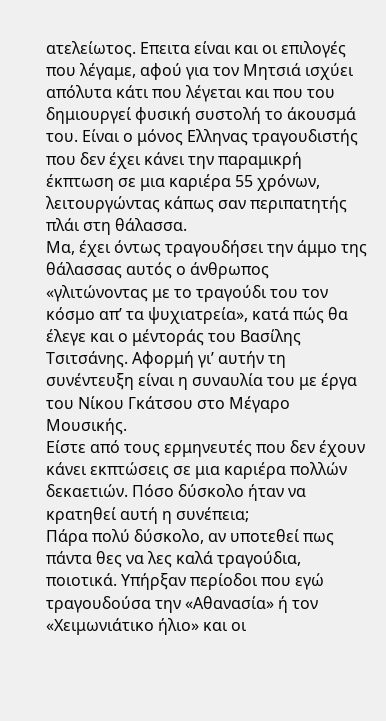ατελείωτος. Επειτα είναι και οι επιλογές που λέγαμε, αφού για τον Μητσιά ισχύει απόλυτα κάτι που λέγεται και που του δημιουργεί φυσική συστολή το άκουσμά του. Είναι ο μόνος Ελληνας τραγουδιστής που δεν έχει κάνει την παραμικρή έκπτωση σε μια καριέρα 55 χρόνων, λειτουργώντας κάπως σαν περιπατητής πλάι στη θάλασσα.
Μα, έχει όντως τραγουδήσει την άμμο της θάλασσας αυτός ο άνθρωπος «γλιτώνοντας με το τραγούδι του τον κόσμο απ’ τα ψυχιατρεία», κατά πώς θα έλεγε και ο μέντοράς του Βασίλης Τσιτσάνης. Αφορμή γι’ αυτήν τη συνέντευξη είναι η συναυλία του με έργα του Νίκου Γκάτσου στο Μέγαρο Μουσικής.
Είστε από τους ερμηνευτές που δεν έχουν κάνει εκπτώσεις σε μια καριέρα πολλών δεκαετιών. Πόσο δύσκολο ήταν να κρατηθεί αυτή η συνέπεια;
Πάρα πολύ δύσκολο, αν υποτεθεί πως πάντα θες να λες καλά τραγούδια, ποιοτικά. Υπήρξαν περίοδοι που εγώ τραγουδούσα την «Αθανασία» ή τον «Χειμωνιάτικο ήλιο» και οι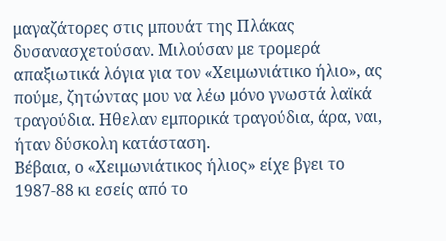μαγαζάτορες στις μπουάτ της Πλάκας δυσανασχετούσαν. Μιλούσαν με τρομερά απαξιωτικά λόγια για τον «Χειμωνιάτικο ήλιο», ας πούμε, ζητώντας μου να λέω μόνο γνωστά λαϊκά τραγούδια. Ηθελαν εμπορικά τραγούδια, άρα, ναι, ήταν δύσκολη κατάσταση.
Βέβαια, ο «Χειμωνιάτικος ήλιος» είχε βγει το 1987-88 κι εσείς από το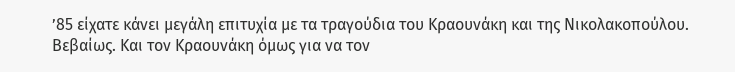’85 είχατε κάνει μεγάλη επιτυχία με τα τραγούδια του Κραουνάκη και της Νικολακοπούλου.
Βεβαίως. Και τον Κραουνάκη όμως για να τον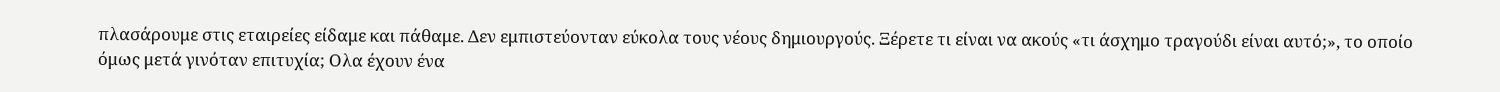πλασάρουμε στις εταιρείες είδαμε και πάθαμε. Δεν εμπιστεύονταν εύκολα τους νέους δημιουργούς. Ξέρετε τι είναι να ακούς «τι άσχημο τραγούδι είναι αυτό;», το οποίο όμως μετά γινόταν επιτυχία; Ολα έχουν ένα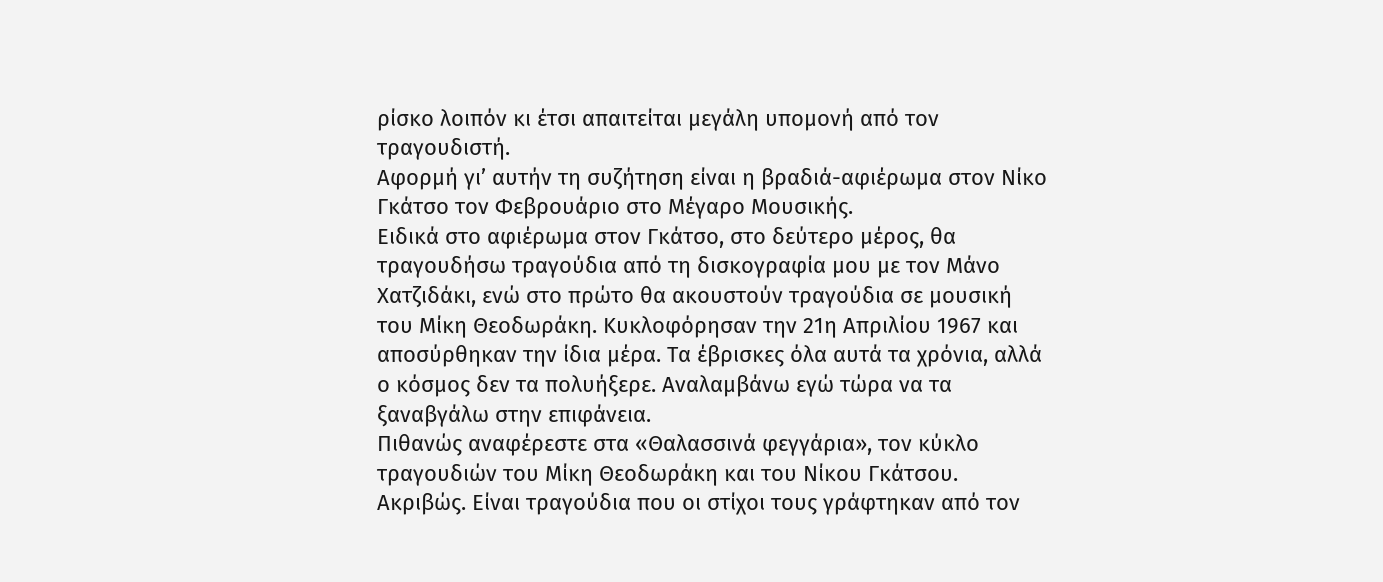ρίσκο λοιπόν κι έτσι απαιτείται μεγάλη υπομονή από τον τραγουδιστή.
Αφορμή γι’ αυτήν τη συζήτηση είναι η βραδιά-αφιέρωμα στον Νίκο Γκάτσο τον Φεβρουάριο στο Μέγαρο Μουσικής.
Ειδικά στο αφιέρωμα στον Γκάτσο, στο δεύτερο μέρος, θα τραγουδήσω τραγούδια από τη δισκογραφία μου με τον Μάνο Χατζιδάκι, ενώ στο πρώτο θα ακουστούν τραγούδια σε μουσική του Μίκη Θεοδωράκη. Κυκλοφόρησαν την 21η Απριλίου 1967 και αποσύρθηκαν την ίδια μέρα. Τα έβρισκες όλα αυτά τα χρόνια, αλλά ο κόσμος δεν τα πολυήξερε. Αναλαμβάνω εγώ τώρα να τα ξαναβγάλω στην επιφάνεια.
Πιθανώς αναφέρεστε στα «Θαλασσινά φεγγάρια», τον κύκλο τραγουδιών του Μίκη Θεοδωράκη και του Νίκου Γκάτσου.
Ακριβώς. Είναι τραγούδια που οι στίχοι τους γράφτηκαν από τον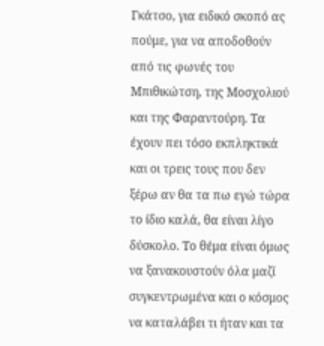Γκάτσο, για ειδικό σκοπό ας πούμε, για να αποδοθούν από τις φωνές του Μπιθικώτση, της Μοσχολιού και της Φαραντούρη. Τα έχουν πει τόσο εκπληκτικά και οι τρεις τους που δεν ξέρω αν θα τα πω εγώ τώρα το ίδιο καλά, θα είναι λίγο δύσκολο. Το θέμα είναι όμως να ξανακουστούν όλα μαζί συγκεντρωμένα και ο κόσμος να καταλάβει τι ήταν και τα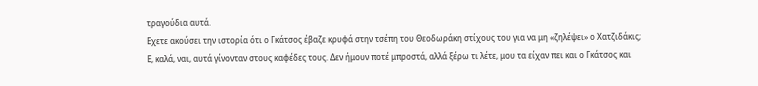τραγούδια αυτά.
Εχετε ακούσει την ιστορία ότι ο Γκάτσος έβαζε κρυφά στην τσέπη του Θεοδωράκη στίχους του για να μη «ζηλέψει» ο Χατζιδάκις;
Ε, καλά, ναι, αυτά γίνονταν στους καφέδες τους. Δεν ήμουν ποτέ μπροστά, αλλά ξέρω τι λέτε, μου τα είχαν πει και ο Γκάτσος και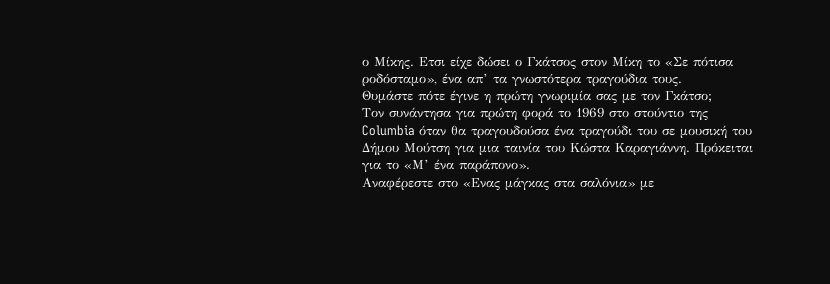ο Μίκης. Ετσι είχε δώσει ο Γκάτσος στον Μίκη το «Σε πότισα ροδόσταμο», ένα απ’ τα γνωστότερα τραγούδια τους.
Θυμάστε πότε έγινε η πρώτη γνωριμία σας με τον Γκάτσο;
Τον συνάντησα για πρώτη φορά το 1969 στο στούντιο της Columbia όταν θα τραγουδούσα ένα τραγούδι του σε μουσική του Δήμου Μούτση για μια ταινία του Κώστα Καραγιάννη. Πρόκειται για το «Μ’ ένα παράπονο».
Αναφέρεστε στο «Ενας μάγκας στα σαλόνια» με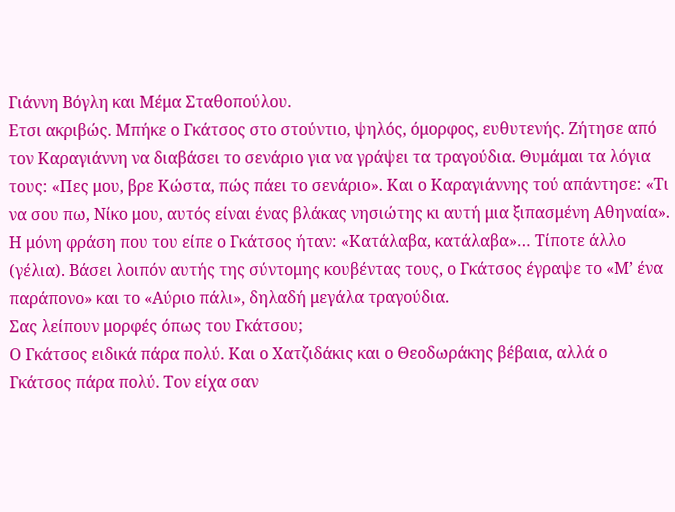Γιάννη Βόγλη και Μέμα Σταθοπούλου.
Ετσι ακριβώς. Μπήκε ο Γκάτσος στο στούντιο, ψηλός, όμορφος, ευθυτενής. Ζήτησε από τον Καραγιάννη να διαβάσει το σενάριο για να γράψει τα τραγούδια. Θυμάμαι τα λόγια τους: «Πες μου, βρε Κώστα, πώς πάει το σενάριο». Και ο Καραγιάννης τού απάντησε: «Τι να σου πω, Νίκο μου, αυτός είναι ένας βλάκας νησιώτης κι αυτή μια ξιπασμένη Αθηναία». Η μόνη φράση που του είπε ο Γκάτσος ήταν: «Κατάλαβα, κατάλαβα»… Τίποτε άλλο (γέλια). Βάσει λοιπόν αυτής της σύντομης κουβέντας τους, ο Γκάτσος έγραψε το «Μ’ ένα παράπονο» και το «Αύριο πάλι», δηλαδή μεγάλα τραγούδια.
Σας λείπουν μορφές όπως του Γκάτσου;
Ο Γκάτσος ειδικά πάρα πολύ. Και ο Χατζιδάκις και ο Θεοδωράκης βέβαια, αλλά ο Γκάτσος πάρα πολύ. Τον είχα σαν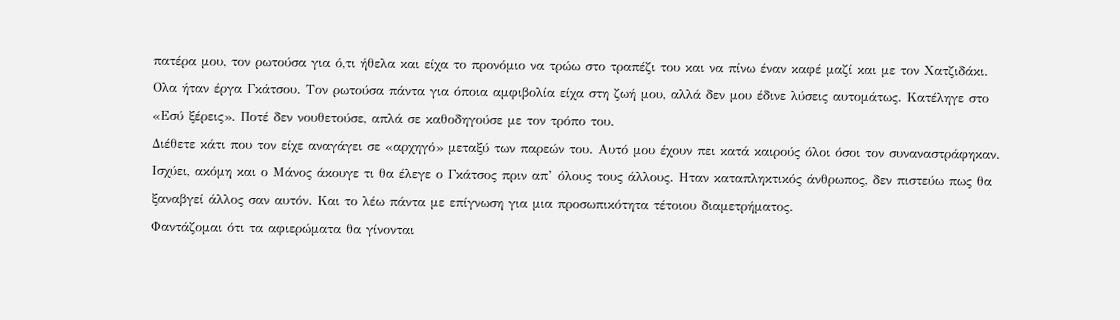πατέρα μου, τον ρωτούσα για ό,τι ήθελα και είχα το προνόμιο να τρώω στο τραπέζι του και να πίνω έναν καφέ μαζί και με τον Χατζιδάκι. Ολα ήταν έργα Γκάτσου. Τον ρωτούσα πάντα για όποια αμφιβολία είχα στη ζωή μου, αλλά δεν μου έδινε λύσεις αυτομάτως. Κατέληγε στο «Εσύ ξέρεις». Ποτέ δεν νουθετούσε, απλά σε καθοδηγούσε με τον τρόπο του.
Διέθετε κάτι που τον είχε αναγάγει σε «αρχηγό» μεταξύ των παρεών του. Αυτό μου έχουν πει κατά καιρούς όλοι όσοι τον συναναστράφηκαν.
Ισχύει, ακόμη και ο Μάνος άκουγε τι θα έλεγε ο Γκάτσος πριν απ’ όλους τους άλλους. Ηταν καταπληκτικός άνθρωπος, δεν πιστεύω πως θα ξαναβγεί άλλος σαν αυτόν. Και το λέω πάντα με επίγνωση για μια προσωπικότητα τέτοιου διαμετρήματος.
Φαντάζομαι ότι τα αφιερώματα θα γίνονται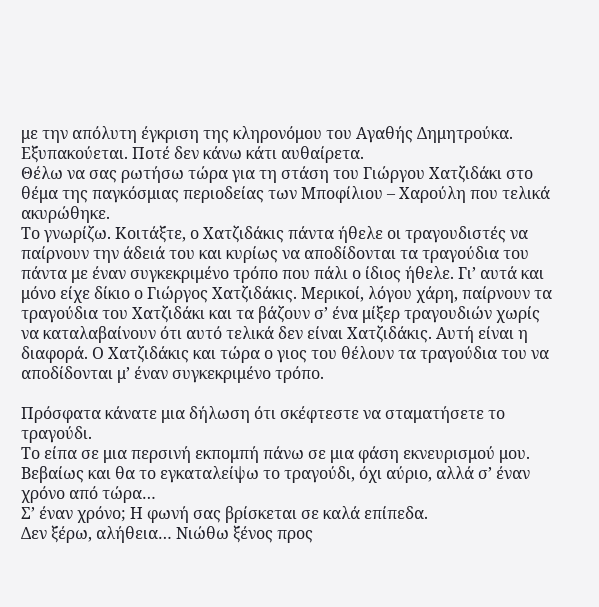με την απόλυτη έγκριση της κληρονόμου του Αγαθής Δημητρούκα.
Εξυπακούεται. Ποτέ δεν κάνω κάτι αυθαίρετα.
Θέλω να σας ρωτήσω τώρα για τη στάση του Γιώργου Χατζιδάκι στο θέμα της παγκόσμιας περιοδείας των Μποφίλιου – Χαρούλη που τελικά ακυρώθηκε.
Το γνωρίζω. Κοιτάξτε, ο Χατζιδάκις πάντα ήθελε οι τραγουδιστές να παίρνουν την άδειά του και κυρίως να αποδίδονται τα τραγούδια του πάντα με έναν συγκεκριμένο τρόπο που πάλι ο ίδιος ήθελε. Γι’ αυτά και μόνο είχε δίκιο ο Γιώργος Χατζιδάκις. Μερικοί, λόγου χάρη, παίρνουν τα τραγούδια του Χατζιδάκι και τα βάζουν σ’ ένα μίξερ τραγουδιών χωρίς να καταλαβαίνουν ότι αυτό τελικά δεν είναι Χατζιδάκις. Αυτή είναι η διαφορά. Ο Χατζιδάκις και τώρα ο γιος του θέλουν τα τραγούδια του να αποδίδονται μ’ έναν συγκεκριμένο τρόπο.

Πρόσφατα κάνατε μια δήλωση ότι σκέφτεστε να σταματήσετε το τραγούδι.
Το είπα σε μια περσινή εκπομπή πάνω σε μια φάση εκνευρισμού μου. Βεβαίως και θα το εγκαταλείψω το τραγούδι, όχι αύριο, αλλά σ’ έναν χρόνο από τώρα…
Σ’ έναν χρόνο; Η φωνή σας βρίσκεται σε καλά επίπεδα.
Δεν ξέρω, αλήθεια… Νιώθω ξένος προς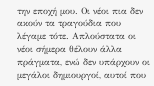την εποχή μου. Οι νέοι πια δεν ακούν τα τραγούδια που λέγαμε τότε. Απλούστατα οι νέοι σήμερα θέλουν άλλα πράγματα, ενώ δεν υπάρχουν οι μεγάλοι δημιουργοί, αυτοί που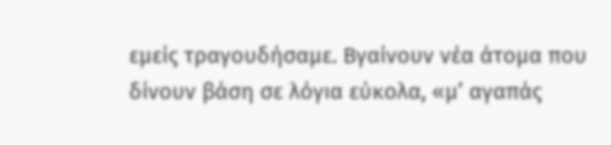εμείς τραγουδήσαμε. Βγαίνουν νέα άτομα που δίνουν βάση σε λόγια εύκολα, «μ’ αγαπάς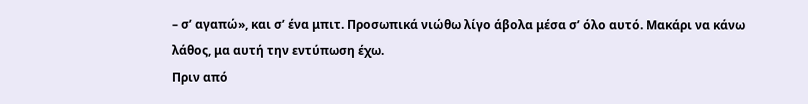– σ’ αγαπώ», και σ’ ένα μπιτ. Προσωπικά νιώθω λίγο άβολα μέσα σ’ όλο αυτό. Μακάρι να κάνω λάθος, μα αυτή την εντύπωση έχω.
Πριν από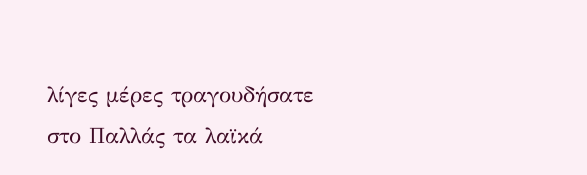λίγες μέρες τραγουδήσατε στο Παλλάς τα λαϊκά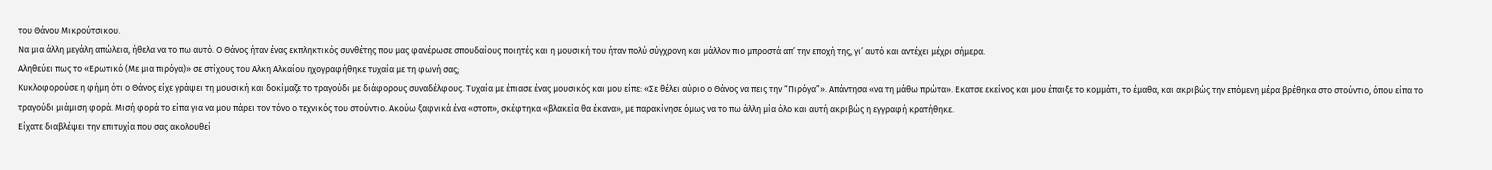του Θάνου Μικρούτσικου.
Να μια άλλη μεγάλη απώλεια, ήθελα να το πω αυτό. Ο Θάνος ήταν ένας εκπληκτικός συνθέτης που μας φανέρωσε σπουδαίους ποιητές και η μουσική του ήταν πολύ σύγχρονη και μάλλον πιο μπροστά απ’ την εποχή της, γι’ αυτό και αντέχει μέχρι σήμερα.
Αληθεύει πως το «Ερωτικό (Με μια πιρόγα)» σε στίχους του Αλκη Αλκαίου ηχογραφήθηκε τυχαία με τη φωνή σας;
Κυκλοφορούσε η φήμη ότι ο Θάνος είχε γράψει τη μουσική και δοκίμαζε το τραγούδι με διάφορους συναδέλφους. Τυχαία με έπιασε ένας μουσικός και μου είπε: «Σε θέλει αύριο ο Θάνος να πεις την “Πιρόγα”». Απάντησα «να τη μάθω πρώτα». Εκατσε εκείνος και μου έπαιξε το κομμάτι, το έμαθα, και ακριβώς την επόμενη μέρα βρέθηκα στο στούντιο, όπου είπα το τραγούδι μιάμιση φορά. Μισή φορά το είπα για να μου πάρει τον τόνο ο τεχνικός του στούντιο. Ακούω ξαφνικά ένα «στοπ», σκέφτηκα «βλακεία θα έκανα», με παρακίνησε όμως να το πω άλλη μία όλο και αυτή ακριβώς η εγγραφή κρατήθηκε.
Είχατε διαβλέψει την επιτυχία που σας ακολουθεί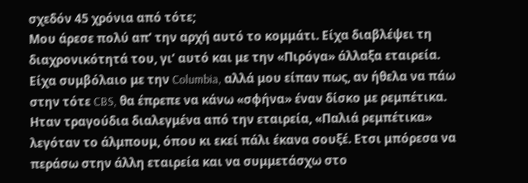σχεδόν 45 χρόνια από τότε;
Μου άρεσε πολύ απ’ την αρχή αυτό το κομμάτι. Είχα διαβλέψει τη διαχρονικότητά του, γι’ αυτό και με την «Πιρόγα» άλλαξα εταιρεία. Είχα συμβόλαιο με την Columbia, αλλά μου είπαν πως, αν ήθελα να πάω στην τότε CBS, θα έπρεπε να κάνω «σφήνα» έναν δίσκο με ρεμπέτικα. Ηταν τραγούδια διαλεγμένα από την εταιρεία, «Παλιά ρεμπέτικα» λεγόταν το άλμπουμ, όπου κι εκεί πάλι έκανα σουξέ. Ετσι μπόρεσα να περάσω στην άλλη εταιρεία και να συμμετάσχω στο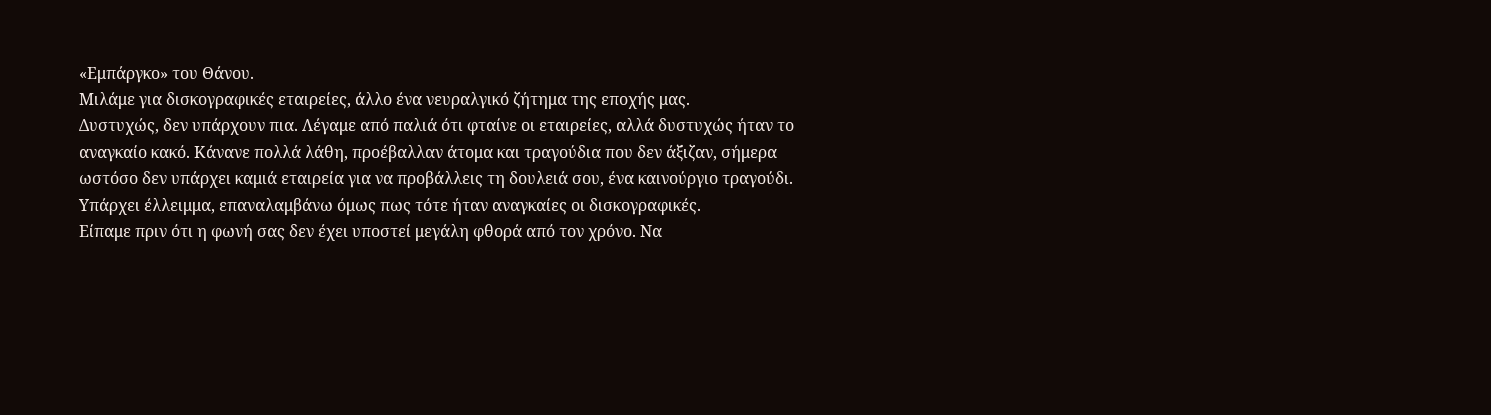«Εμπάργκο» του Θάνου.
Μιλάμε για δισκογραφικές εταιρείες, άλλο ένα νευραλγικό ζήτημα της εποχής μας.
Δυστυχώς, δεν υπάρχουν πια. Λέγαμε από παλιά ότι φταίνε οι εταιρείες, αλλά δυστυχώς ήταν το αναγκαίο κακό. Κάνανε πολλά λάθη, προέβαλλαν άτομα και τραγούδια που δεν άξιζαν, σήμερα ωστόσο δεν υπάρχει καμιά εταιρεία για να προβάλλεις τη δουλειά σου, ένα καινούργιο τραγούδι. Υπάρχει έλλειμμα, επαναλαμβάνω όμως πως τότε ήταν αναγκαίες οι δισκογραφικές.
Είπαμε πριν ότι η φωνή σας δεν έχει υποστεί μεγάλη φθορά από τον χρόνο. Να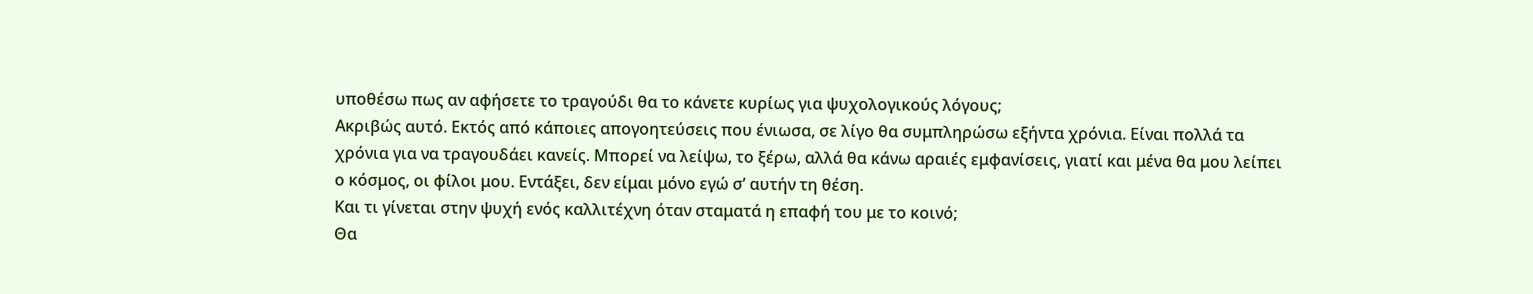υποθέσω πως αν αφήσετε το τραγούδι θα το κάνετε κυρίως για ψυχολογικούς λόγους;
Ακριβώς αυτό. Εκτός από κάποιες απογοητεύσεις που ένιωσα, σε λίγο θα συμπληρώσω εξήντα χρόνια. Είναι πολλά τα χρόνια για να τραγουδάει κανείς. Μπορεί να λείψω, το ξέρω, αλλά θα κάνω αραιές εμφανίσεις, γιατί και μένα θα μου λείπει ο κόσμος, οι φίλοι μου. Εντάξει, δεν είμαι μόνο εγώ σ’ αυτήν τη θέση.
Και τι γίνεται στην ψυχή ενός καλλιτέχνη όταν σταματά η επαφή του με το κοινό;
Θα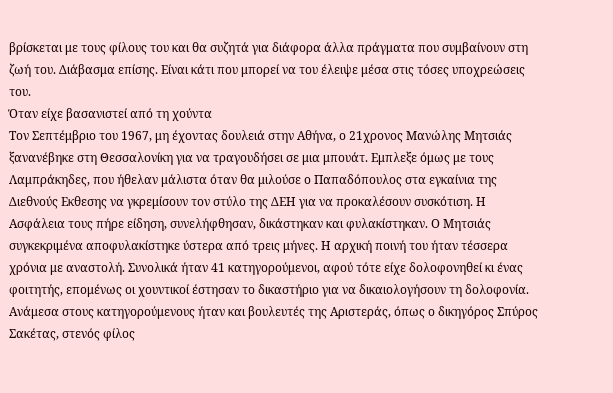βρίσκεται με τους φίλους του και θα συζητά για διάφορα άλλα πράγματα που συμβαίνουν στη ζωή του. Διάβασμα επίσης. Είναι κάτι που μπορεί να του έλειψε μέσα στις τόσες υποχρεώσεις του.
Όταν είχε βασανιστεί από τη χούντα
Τον Σεπτέμβριο του 1967, μη έχοντας δουλειά στην Αθήνα, ο 21χρονος Μανώλης Μητσιάς ξανανέβηκε στη Θεσσαλονίκη για να τραγουδήσει σε μια μπουάτ. Εμπλεξε όμως με τους Λαμπράκηδες, που ήθελαν μάλιστα όταν θα μιλούσε ο Παπαδόπουλος στα εγκαίνια της Διεθνούς Εκθεσης να γκρεμίσουν τον στύλο της ΔΕΗ για να προκαλέσουν συσκότιση. Η Ασφάλεια τους πήρε είδηση, συνελήφθησαν, δικάστηκαν και φυλακίστηκαν. Ο Μητσιάς συγκεκριμένα αποφυλακίστηκε ύστερα από τρεις μήνες. Η αρχική ποινή του ήταν τέσσερα χρόνια με αναστολή. Συνολικά ήταν 41 κατηγορούμενοι, αφού τότε είχε δολοφονηθεί κι ένας φοιτητής, επομένως οι χουντικοί έστησαν το δικαστήριο για να δικαιολογήσουν τη δολοφονία. Ανάμεσα στους κατηγορούμενους ήταν και βουλευτές της Αριστεράς, όπως ο δικηγόρος Σπύρος Σακέτας, στενός φίλος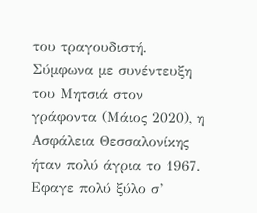του τραγουδιστή. Σύμφωνα με συνέντευξη του Μητσιά στον γράφοντα (Μάιος 2020), η Ασφάλεια Θεσσαλονίκης ήταν πολύ άγρια το 1967. Εφαγε πολύ ξύλο σ’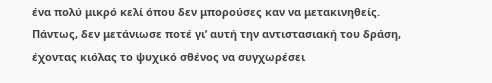ένα πολύ μικρό κελί όπου δεν μπορούσες καν να μετακινηθείς. Πάντως, δεν μετάνιωσε ποτέ γι’ αυτή την αντιστασιακή του δράση, έχοντας κιόλας το ψυχικό σθένος να συγχωρέσει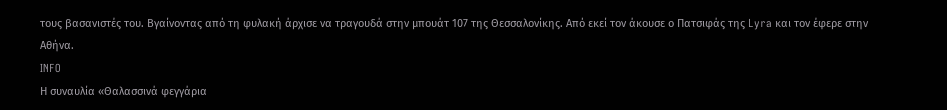τους βασανιστές του. Βγαίνοντας από τη φυλακή άρχισε να τραγουδά στην μπουάτ 107 της Θεσσαλονίκης. Από εκεί τον άκουσε ο Πατσιφάς της Lyra και τον έφερε στην Αθήνα.
INFO
Η συναυλία «Θαλασσινά φεγγάρια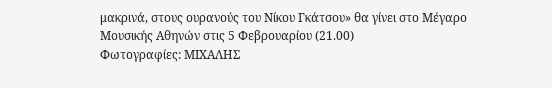μακρινά, στους ουρανούς του Νίκου Γκάτσου» θα γίνει στο Μέγαρο Μουσικής Αθηνών στις 5 Φεβρουαρίου (21.00)
Φωτογραφίες: ΜΙΧΑΛΗΣ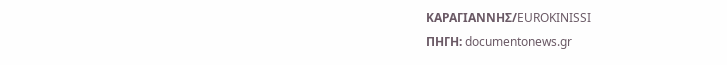ΚΑΡΑΓΙΑΝΝΗΣ/EUROKINISSI
ΠΗΓΗ: documentonews.gr